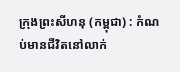ក្រុងព្រះសីហនុ (កម្ពុជា) : កំណប់មានជីវិតនៅលាក់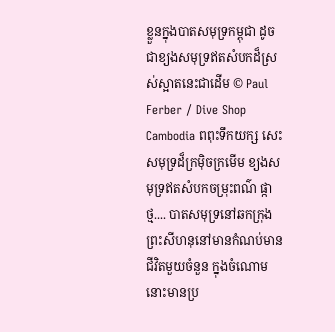ខ្លួនក្នុងបាតសមុទ្រកម្ពុជា ដូចជាខ្យងសមុទ្រឥតសំបកដ៏ស្រស់ស្អាតនេះជាដើម © Paul Ferber / Dive Shop Cambodia ពពុះទឹកយក្ស សេះសមុទ្រដ៏ក្រម៉ិចក្រមើម ខ្យងសមុទ្រឥតសំបកចម្រុះពណ៌ ផ្កាថ្ម.... បាតសមុទ្រនៅឆកក្រុងព្រះសីហនុនៅមានកំណប់មានជីវិតមួយចំនួន ក្នុងចំណោមនោះមានប្រ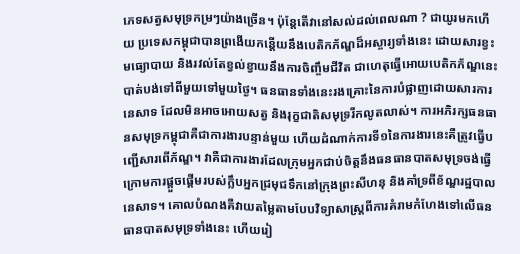ភេទសត្វសមុទ្រកម្រៗយ៉ាងច្រើន។ ប៉ុន្តែតើវានៅសល់ដល់ពេលណា ? ជាយូរមកហើយ ប្រទេសកម្ពុជាបានព្រងើយកន្តើយនឹងបេតិកភ័ណ្ឌដ៏អស្ចារ្យទាំងនេះ ដោយសារខ្វះមធ្យោបាយ និងរវល់តែខ្វល់ខ្វាយនឹងការចិញ្ចឹមជីវិត ជាហេតុធ្វើអោយបេតិកភ័ណ្ឌនេះបាត់បង់ទៅពីមួយទៅមួយថ្ងៃ។ ធនធានទាំងនេះរងគ្រោះនៃការបំផ្លាញដោយសារការនេសាទ ដែលមិនអាចអោយសត្វ និងរុក្ខជាតិសមុទ្ររីកលូតលាស់។ ការអភិរក្សធនធានសមុទ្រកម្ពុជាគឺជាការងារបន្ទាន់មួយ ហើយដំណាក់ការទី១នៃការងារនេះគឺត្រូវធ្វើបញ្ជើសារពើភ័ណ្ឌ។ វាគឺជាការងារដែលក្រុមអ្នកជាប់ចិត្តនឹងធនធានបាតសមុទ្រចង់ធ្វើ ក្រោមការផ្តួចផ្តើមរបស់ក្លឹបអ្នកជ្រមុជទឹកនៅក្រុងព្រះសីហនុ និងគាំទ្រពីខ័ណ្ឌរដ្ឋបាលនេសាទ។ គោលបំណងគឺវាយតម្លៃតាមបែបវិទ្យាសាស្រ្តពីការគំរាមកំហែងទៅលើធនធានបាតសមុទ្រទាំងនេះ ហើយរៀ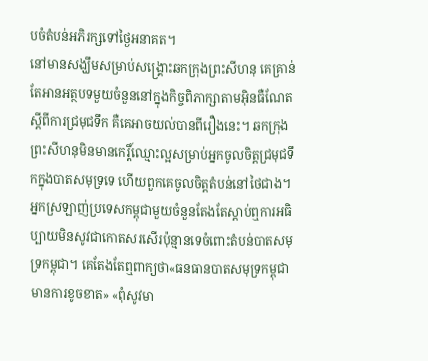បចំតំបន់អភិរក្សទៅថ្ងៃអនាគត។
នៅមានសង្ឃឹមសម្រាប់សង្គ្រោះឆកក្រុងព្រះសីហនុ គេគ្រាន់តែអានអត្ថបទមួយចំនួននៅក្នុងកិច្ចពិភាក្សាតាមអ៊ិនធឺណែតស្តីពីការជ្រមុជទឹក គឺគេអាចយល់បានពីរឿងនេះ។ ឆកក្រុងព្រះសីហនុមិនមានកេរ្តិ៍ឈ្មោះល្អសម្រាប់អ្នកចូលចិត្តជ្រមុជទឹកក្នុងបាតសមុទ្រទេ ហើយពួកគេចូលចិត្តតំបន់នៅថៃជាង។ អ្នកស្រឡាញ់ប្រទេសកម្ពុជាមួយចំនួនតែងតែស្តាប់ឮការអធិប្បាយមិនសូវជាកោតសរសើរប៉ុន្មានទេចំពោះតំបន់បាតសមុទ្រកម្ពុជា។ គេតែងតែឮពាក្យថា«ធនធានបាតសមុទ្រកម្ពុជាមានការខូចខាត» «ពុំសូវមា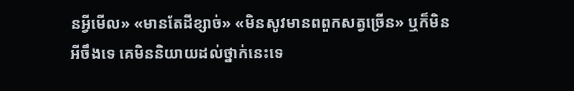នអ្វីមើល» «មានតែដីខ្សាច់» «មិនសូវមានពពួកសត្វច្រើន» ឬក៏មិនអីចឹងទេ គេមិននិយាយដល់ថ្នាក់នេះទេ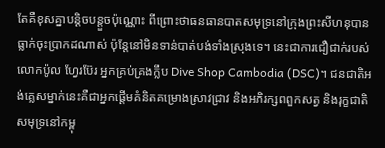តែគឺខុសគ្នាបន្តិចបន្តួចប៉ុណ្ណោះ ពីព្រោះថាធនធានបាតសមុទ្រនៅក្រុងព្រះសីហនុបានធ្លាក់ចុះប្រាកដណាស់ ប៉ុន្តែនៅមិនទាន់បាត់បង់ទាំងស្រុងទេ។ នេះជាការជឿជាក់របស់លោកប៉ូល ហ្វែរប៊ែរ អ្នកគ្រប់គ្រងក្លឹប Dive Shop Cambodia (DSC)។ ជនជាតិអង់គ្លេសម្នាក់នេះគឺជាអ្នកផ្តើមគំនិតគម្រោងស្រាវជ្រាវ និងអភិរក្សពពួកសត្វ និងរុក្ខជាតិសមុទ្រនៅកម្ពុ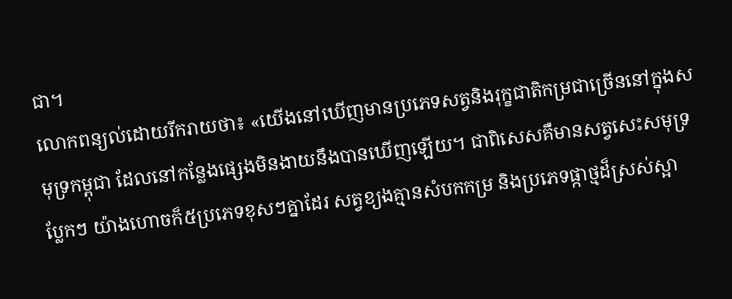ជា។
លោកពន្យល់ដោយរីករាយថា៖ «យើងនៅឃើញមានប្រភេទសត្វនិងរុក្ខជាតិកម្រជាច្រើននៅក្នុងសមុទ្រកម្ពុជា ដែលនៅកន្លែងផ្សេងមិនងាយនឹងបានឃើញឡើយ។ ជាពិសេសគឺមានសត្វសេះសមុទ្រប្លែកៗ យ៉ាងហោចក៏៥ប្រភេទខុសៗគ្នាដែរ សត្វខ្យងគ្មានសំបកកម្រ និងប្រភេទផ្កាថ្មដ៏ស្រស់ស្អា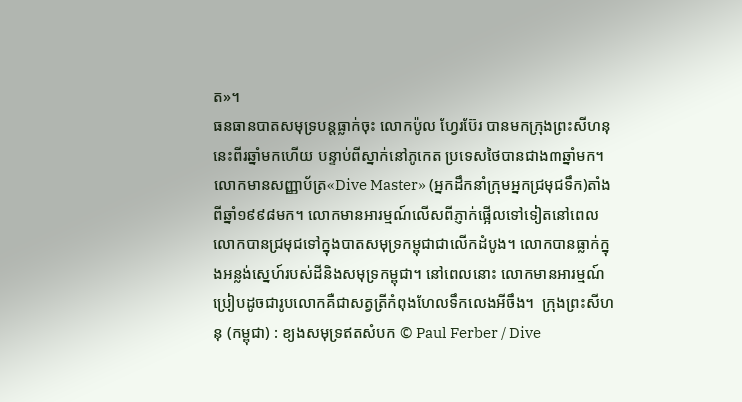ត»។
ធនធានបាតសមុទ្របន្តធ្លាក់ចុះ លោកប៉ូល ហ្វែរប៊ែរ បានមកក្រុងព្រះសីហនុនេះពីរឆ្នាំមកហើយ បន្ទាប់ពីស្នាក់នៅភូកេត ប្រទេសថៃបានជាង៣ឆ្នាំមក។ លោកមានសញ្ញាប័ត្រ«Dive Master» (អ្នកដឹកនាំក្រុមអ្នកជ្រមុជទឹក)តាំងពីឆ្នាំ១៩៩៨មក។ លោកមានអារម្មណ៍លើសពីភ្ញាក់ផ្អើលទៅទៀតនៅពេលលោកបានជ្រមុជទៅក្នុងបាតសមុទ្រកម្ពុជាជាលើកដំបូង។ លោកបានធ្លាក់ក្នុងអន្លង់ស្នេហ៍របស់ដីនិងសមុទ្រកម្ពុជា។ នៅពេលនោះ លោកមានអារម្មណ៍ប្រៀបដូចជារូបលោកគឺជាសត្វត្រីកំពុងហែលទឹកលេងអីចឹង។  ក្រុងព្រះសីហនុ (កម្ពុជា) : ខ្យងសមុទ្រឥតសំបក © Paul Ferber / Dive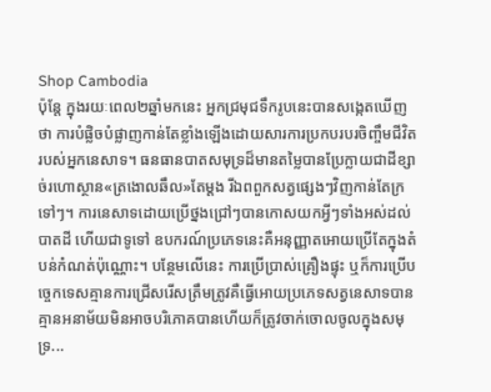Shop Cambodia
ប៉ុន្តែ ក្នុងរយៈពេល២ឆ្នាំមកនេះ អ្នកជ្រមុជទឹករូបនេះបានសង្កេតឃើញថា ការបំផ្លិចបំផ្លាញកាន់តែខ្លាំងឡើងដោយសារការប្រកបរបរចិញ្ចឹមជីវិតរបស់អ្នកនេសាទ។ ធនធានបាតសមុទ្រដ៏មានតម្លៃបានប្រែក្លាយជាដីខ្សាច់រហោស្ថាន«ត្រងោលឆឹល»តែម្តង រីឯពពួកសត្វផ្សេងៗវិញកាន់តែក្រទៅៗ។ ការនេសាទដោយប្រើថ្នងជ្រៅៗបានកោសយកអ្វីៗទាំងអស់ដល់បាតដី ហើយជាទូទៅ ឧបករណ៍ប្រភេទនេះគឺអនុញ្ញាតអោយប្រើតែក្នុងតំបន់កំណត់ប៉ុណ្ណោះ។ បន្ថែមលើនេះ ការប្រើប្រាស់គ្រឿងផ្ទុះ ឬក៏ការប្រើបច្ចេកទេសគ្មានការជ្រើសរើសត្រឹមត្រូវគឺធ្វើអោយប្រភេទសត្វនេសាទបានគ្មានអនាម័យមិនអាចបរិភោគបានហើយក៏ត្រូវចាក់ចោលចូលក្នុងសមុទ្រ...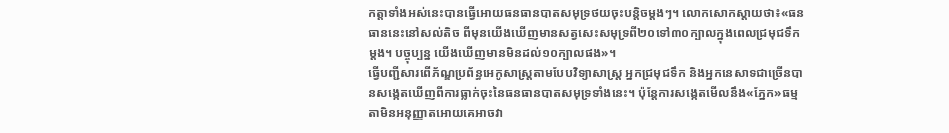កត្តាទាំងអស់នេះបានធ្វើអោយធនធានបាតសមុទ្រថយចុះបន្តិចម្តងៗ។ លោកសោកស្តាយថា៖«ធនធាននេះនៅសល់តិច ពីមុនយើងឃើញមានសត្វសេះសមុទ្រពី២០ទៅ៣០ក្បាលក្នុងពេលជ្រមុជទឹកម្តង។ បច្ចុប្បន្ន យើងឃើញមានមិនដល់១០ក្បាលផង»។
ធ្វើបញ្ជីសារពើភ័ណ្ឌប្រព័ន្ធអេកូសាស្រ្តតាមបែបវិទ្យាសាស្រ្ត អ្នកជ្រមុជទឹក និងអ្នកនេសាទជាច្រើនបានសង្កេតឃើញពីការធ្លាក់ចុះនៃធនធានបាតសមុទ្រទាំងនេះ។ ប៉ុន្តែការសង្កេតមើលនឹង«ភ្នែក»ធម្មតាមិនអនុញ្ញាតអោយគេអាចវា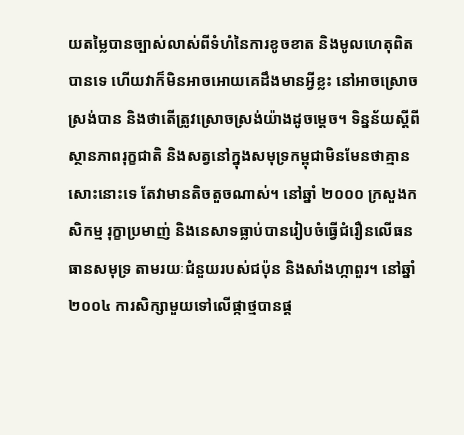យតម្លៃបានច្បាស់លាស់ពីទំហំនៃការខូចខាត និងមូលហេតុពិតបានទេ ហើយវាក៏មិនអាចអោយគេដឹងមានអ្វីខ្លះ នៅអាចស្រោចស្រង់បាន និងថាតើត្រូវស្រោចស្រង់យ៉ាងដូចម្តេច។ ទិន្នន័យស្តីពីស្ថានភាពរុក្ខជាតិ និងសត្វនៅក្នុងសមុទ្រកម្ពុជាមិនមែនថាគ្មានសោះនោះទេ តែវាមានតិចតួចណាស់។ នៅឆ្នាំ ២០០០ ក្រសួងកសិកម្ម រុក្ខាប្រមាញ់ និងនេសាទធ្លាប់បានរៀបចំធ្វើជំរឿនលើធនធានសមុទ្រ តាមរយៈជំនួយរបស់ជប៉ុន និងសាំងហ្កាពួរ។ នៅឆ្នាំ២០០៤ ការសិក្សាមួយទៅលើផ្កាថ្មបានផ្ត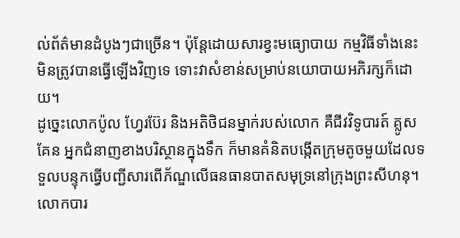ល់ព័ត៌មានដំបូងៗជាច្រើន។ ប៉ុន្តែដោយសារខ្វះមធ្យោបាយ កម្មវិធីទាំងនេះមិនត្រូវបានធ្វើឡើងវិញទេ ទោះវាសំខាន់សម្រាប់នយោបាយអភិរក្សក៏ដោយ។
ដូច្នេះលោកប៉ូល ហ្វែរប៊ែរ និងអតិថិជនម្នាក់របស់លោក គឺជីវវិទូបារត៍ គ្លូសគែន អ្នកជំនាញខាងបរិស្ថានក្នុងទឹក ក៏មានគំនិតបង្កើតក្រុមតូចមួយដែលទទួលបន្ទុកធ្វើបញ្ជីសារពើភ័ណ្ឌលើធនធានបាតសមុទ្រនៅក្រុងព្រះសីហនុ។ លោកបារ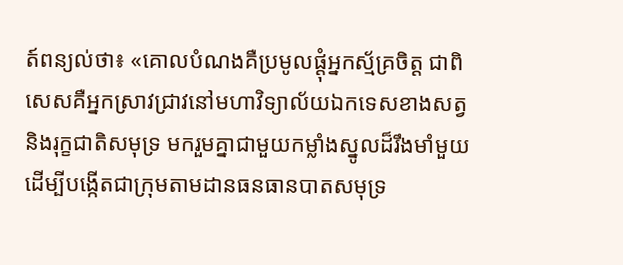ត៍ពន្យល់ថា៖ «គោលបំណងគឺប្រមូលផ្តុំអ្នកស្ម័គ្រចិត្ត ជាពិសេសគឺអ្នកស្រាវជ្រាវនៅមហាវិទ្យាល័យឯកទេសខាងសត្វនិងរុក្ខជាតិសមុទ្រ មករួមគ្នាជាមួយកម្លាំងស្នូលដ៏រឹងមាំមួយ ដើម្បីបង្កើតជាក្រុមតាមដានធនធានបាតសមុទ្រ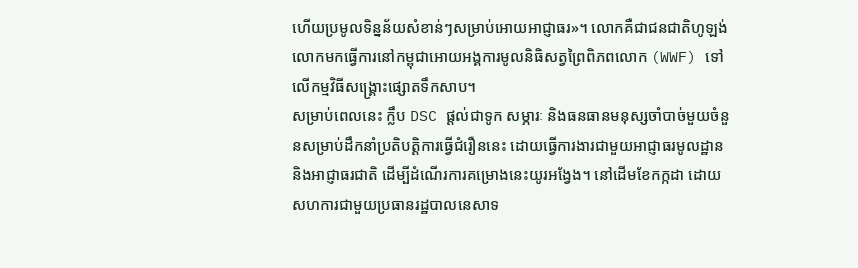ហើយប្រមូលទិន្នន័យសំខាន់ៗសម្រាប់អោយអាជ្ញាធរ»។ លោកគឺជាជនជាតិហូឡង់ លោកមកធ្វើការនៅកម្ពុជាអោយអង្គការមូលនិធិសត្វព្រៃពិភពលោក (WWF) ទៅលើកម្មវិធីសង្គ្រោះផ្សោតទឹកសាប។
សម្រាប់ពេលនេះ ក្លឹប DSC ផ្តល់ជាទូក សម្ភារៈ និងធនធានមនុស្សចាំបាច់មួយចំនួនសម្រាប់ដឹកនាំប្រតិបត្តិការធ្វើជំរឿននេះ ដោយធ្វើការងារជាមួយអាជ្ញាធរមូលដ្ឋាននិងអាជ្ញាធរជាតិ ដើម្បីដំណើរការគម្រោងនេះយូរអង្វែង។ នៅដើមខែកក្កដា ដោយសហការជាមួយប្រធានរដ្ឋបាលនេសាទ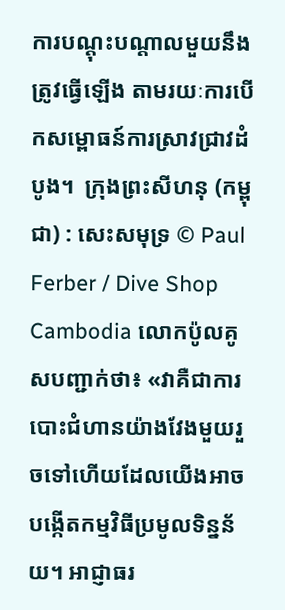ការបណ្តុះបណ្តាលមួយនឹងត្រូវធ្វើឡើង តាមរយៈការបើកសម្ពោធន៍ការស្រាវជ្រាវដំបូង។  ក្រុងព្រះសីហនុ (កម្ពុជា) : សេះសមុទ្រ © Paul Ferber / Dive Shop Cambodia លោកប៉ូលគូសបញ្ជាក់ថា៖ «វាគឺជាការបោះជំហានយ៉ាងវែងមួយរួចទៅហើយដែលយើងអាចបង្កើតកម្មវិធីប្រមូលទិន្នន័យ។ អាជ្ញាធរ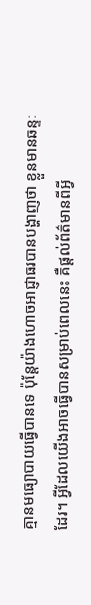គ្មានមធ្យោបាយធ្វើបានទេ ប៉ុន្តែយ៉ាងហោចអាជ្ញាធរបានបង្ហាញថា ខ្លួនមានឆន្ទៈដែរ។ អ្វីដែលយើងអាចធ្វើបានសម្រាប់ពេលនេះ គឺផ្តល់ព័ត៌មានពីអ្វី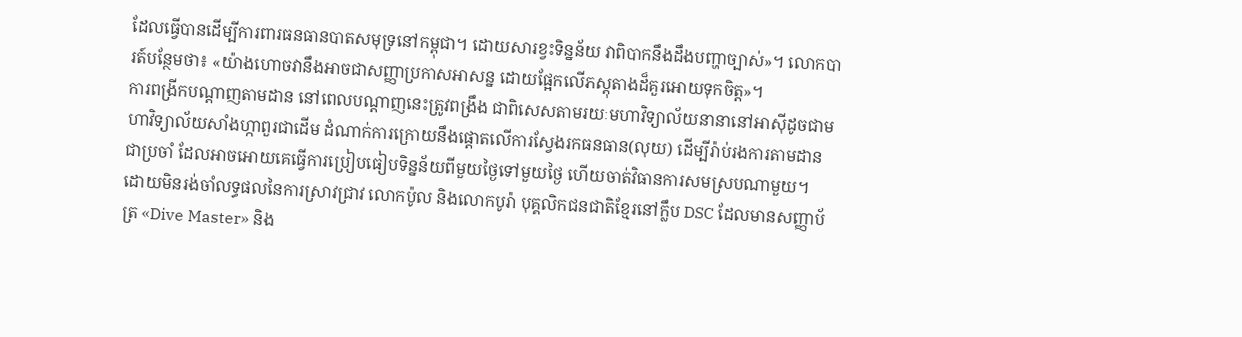ដែលធ្វើបានដើម្បីការពារធនធានបាតសមុទ្រនៅកម្ពុជា។ ដោយសារខ្វះទិន្នន័យ វាពិបាកនឹងដឹងបញ្ហាច្បាស់»។ លោកបារត៍បន្ថែមថា៖ «យ៉ាងហោចវានឹងអាចជាសញ្ញាប្រកាសអាសន្ន ដោយផ្អែកលើភស្តុតាងដ៏គួរអោយទុកចិត្ត»។
ការពង្រីកបណ្តាញតាមដាន នៅពេលបណ្តាញនេះត្រូវពង្រឹង ជាពិសេសតាមរយៈមហាវិទ្យាល័យនានានៅអាស៊ីដូចជាមហាវិទ្យាល័យសាំងហ្កាពួរជាដើម ដំណាក់ការក្រោយនឹងផ្តោតលើការស្វែងរកធនធាន(លុយ) ដើម្បីរ៉ាប់រងការតាមដានជាប្រចាំ ដែលអាចអោយគេធ្វើការប្រៀបធៀបទិន្នន័យពីមួយថ្ងៃទៅមួយថ្ងៃ ហើយចាត់វិធានការសមស្របណាមួយ។
ដោយមិនរង់ចាំលទ្ធផលនៃការស្រាវជ្រាវ លោកប៉ូល និងលោកបូរ៉ា បុគ្គលិកជនជាតិខ្មែរនៅក្លឹប DSC ដែលមានសញ្ញាប័ត្រ «Dive Master» និង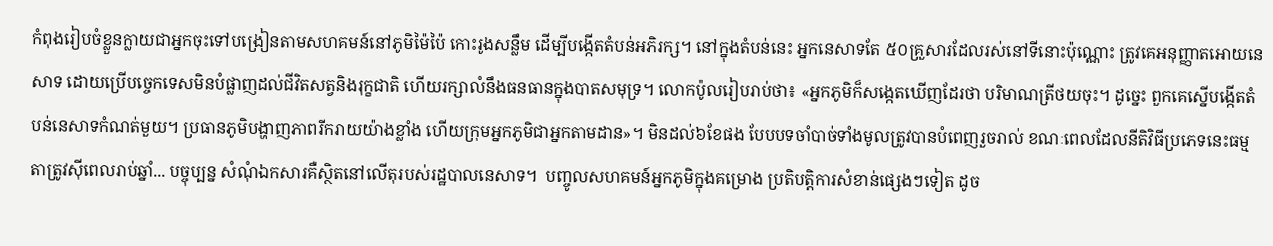កំពុងរៀបចំខ្លួនក្លាយជាអ្នកចុះទៅបង្រៀនតាមសហគមន៍នៅភូមិម៉ៃប៉ៃ កោះរូងសន្លឹម ដើម្បីបង្កើតតំបន់អភិរក្ស។ នៅក្នុងតំបន់នេះ អ្នកនេសាទតែ ៥០គ្រួសារដែលរស់នៅទីនោះប៉ុណ្ណោះ ត្រូវគេអនុញ្ញាតអោយនេសាទ ដោយប្រើបច្ចេកទេសមិនបំផ្លាញដល់ជីវិតសត្វនិងរុក្ខជាតិ ហើយរក្សាលំនឹងធនធានក្នុងបាតសមុទ្រ។ លោកប៉ូលរៀបរាប់ថា៖ «អ្នកភូមិក៏សង្កេតឃើញដែរថា បរិមាណត្រីថយចុះ។ ដូច្នេះ ពួកគេស្នើបង្កើតតំបន់នេសាទកំណត់មួយ។ ប្រធានភូមិបង្ហាញភាពរីករាយយ៉ាងខ្លាំង ហើយក្រុមអ្នកភូមិជាអ្នកតាមដាន»។ មិនដល់៦ខែផង បែបបទចាំបាច់ទាំងមូលត្រូវបានបំពេញរួចរាល់ ខណៈពេលដែលនីតិវិធីប្រភេទនេះធម្មតាត្រូវស៊ីពេលរាប់ឆ្នាំ... បច្ចុប្បន្ន សំណុំឯកសារគឺស្ថិតនៅលើតុរបស់រដ្ឋបាលនេសាទ។  បញ្ចូលសហគមន៍អ្នកភូមិក្នុងគម្រោង ប្រតិបត្តិការសំខាន់ផ្សេងៗទៀត ដូច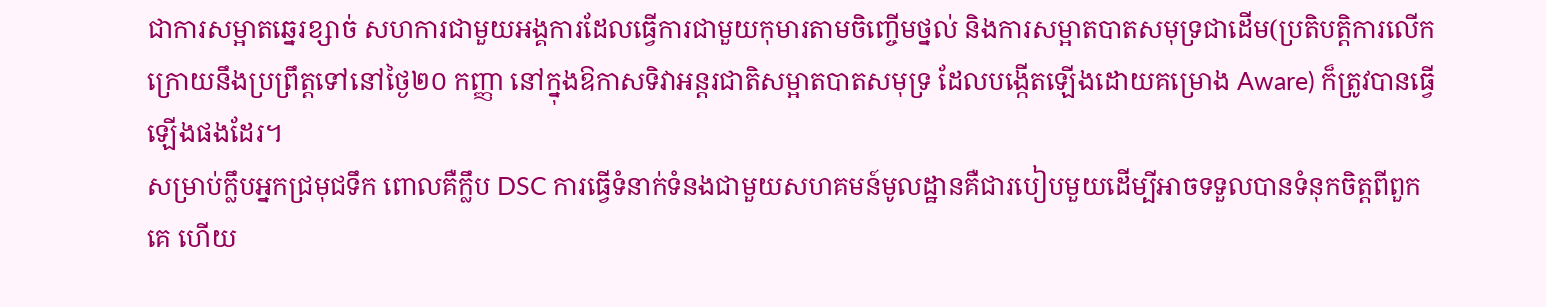ជាការសម្អាតឆ្នេរខ្សាច់ សហការជាមួយអង្គការដែលធ្វើការជាមួយកុមារតាមចិញ្ចើមថ្នល់ និងការសម្អាតបាតសមុទ្រជាដើម(ប្រតិបត្តិការលើកក្រោយនឹងប្រព្រឹត្តទៅនៅថ្ងៃ២០ កញ្ញា នៅក្នុងឱកាសទិវាអន្តរជាតិសម្អាតបាតសមុទ្រ ដែលបង្កើតឡើងដោយគម្រោង Aware) ក៏ត្រូវបានធ្វើឡើងផងដែរ។
សម្រាប់ក្លឹបអ្នកជ្រមុជទឹក ពោលគឺក្លឹប DSC ការធ្វើទំនាក់ទំនងជាមួយសហគមន៍មូលដ្ឋានគឺជារបៀបមួយដើម្បីអាចទទួលបានទំនុកចិត្តពីពួកគេ ហើយ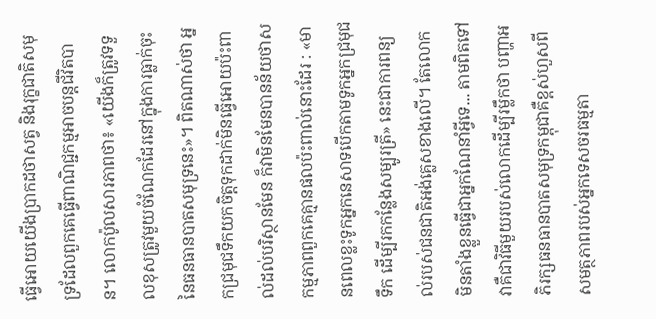ធ្វើអោយយើងប្រាកដថាសត្វ និងរុក្ខជាតិសមុទ្រដែលពួកគេធ្វើពាណិជ្ជកម្មអាចបន្តជីវិតបាន។ លោកប៉ូលសារភាពថា៖ «យើងក៏ត្រូវទទួលខុសត្រូវមួយចំណែកដែរនៅក្នុងការធ្លាក់ចុះនៃធនធានបាតសមុទ្រនេះ»។ ពិតណាស់ថា អ្នកជ្រមុជទឹកយកចិត្តទុកដាក់មិនធ្វើអោយប៉ះពាល់ដល់បរិស្ថានមែន ក៏វាមិនមែនបានន័យថាសកម្មភាពពួកគេគ្មានផលប៉ះពាល់នោះដែរ : «មានពេលខ្លះទូកអ្នកនេសាទបើកតាមទូកអ្នកជ្រមុជទឹក ដើម្បីរកកន្លែងសម្បូរត្រី» នេះជាការពន្យល់របស់ជនជាតិអង់គ្លេសខាងលើ។ តែលោកមិនតាំងខ្លួនធ្វើជាអ្នកណែនាំអ្វីទេ... តាមពិតទៅ វាគឺជាវិធីមួយរបស់លោកដើម្បីរម្លឹកថា បញ្ហាអភិរក្សធនធានបាតសមុទ្រកម្ពុជាគឺខ្ពស់ហួសពីសមត្ថភាពរបស់អ្នកទេសចរធម្មតា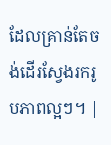ដែលគ្រាន់តែចង់ដើរស្វែងរករូបភាពល្អៗ។ |